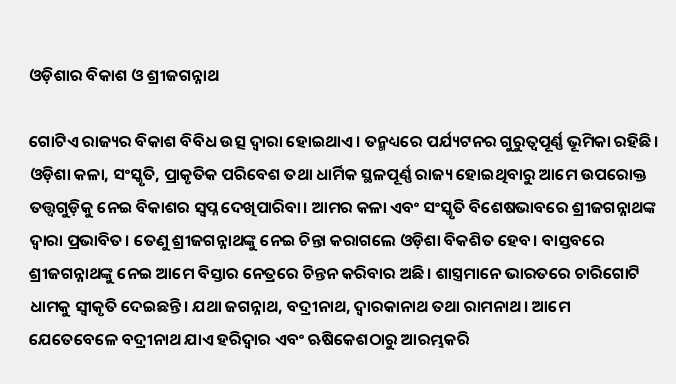ଓଡ଼ିଶାର ବିକାଶ ଓ ଶ୍ରୀଜଗନ୍ନାଥ

ଗୋଟିଏ ରାଜ୍ୟର ବିକାଶ ବିବିଧ ଉତ୍ସ ଦ୍ୱାରା ହୋଇଥାଏ। ତନ୍ମଧ୍ୟରେ ପର୍ଯ୍ୟଟନର ଗୁରୁତ୍ୱପୂର୍ଣ୍ଣ ଭୂମିକା ରହିଛି। ଓଡ଼ିଶା କଳା, ସଂସ୍କୃତି, ପ୍ରାକୃତିକ ପରିବେଶ ତଥା ଧାର୍ମିକ ସ୍ଥଳପୂର୍ଣ୍ଣ ରାଜ୍ୟ ହୋଇଥିବାରୁ ଆମେ ଉପରୋକ୍ତ ତତ୍ତ୍ୱଗୁଡ଼ିକୁ ନେଇ ବିକାଶର ସ୍ବପ୍ନ ଦେଖିପାରିବା। ଆମର କଳା ଏବଂ ସଂସ୍କୃତି ବିଶେଷଭାବରେ ଶ୍ରୀଜଗନ୍ନାଥଙ୍କ ଦ୍ୱାରା ପ୍ରଭାବିତ। ତେଣୁ ଶ୍ରୀଜଗନ୍ନାଥଙ୍କୁ ନେଇ ଚିନ୍ତା କରାଗଲେ ଓଡ଼ିଶା ବିକଶିତ ହେବ। ବାସ୍ତବରେ ଶ୍ରୀଜଗନ୍ନାଥଙ୍କୁ ନେଇ ଆମେ ବିସ୍ତାର ନେତ୍ରରେ ଚିନ୍ତନ କରିବାର ଅଛି। ଶାସ୍ତ୍ରମାନେ ଭାରତରେ ଚାରିଗୋଟି ଧାମକୁ ସ୍ବୀକୃତି ଦେଇଛନ୍ତି। ଯଥା ଜଗନ୍ନାଥ, ବଦ୍ରୀନାଥ, ଦ୍ୱାରକାନାଥ ତଥା ରାମନାଥ। ଆମେ ଯେତେବେଳେ ବଦ୍ରୀନାଥ ଯାଏ ହରିଦ୍ୱାର ଏବଂ ଋଷିକେଶଠାରୁ ଆରମ୍ଭକରି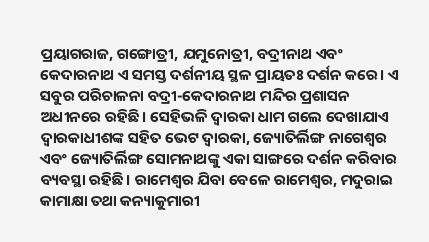ପ୍ରୟାଗରାଜ, ଗଙ୍ଗୋତ୍ରୀ, ଯମୁନୋତ୍ରୀ, ବଦ୍ରୀନାଥ ଏବଂ କେଦାରନାଥ ଏ ସମସ୍ତ ଦର୍ଶନୀୟ ସ୍ଥଳ ପ୍ରାୟତଃ ଦର୍ଶନ କରେ। ଏ ସବୁର ପରିଚାଳନା ବଦ୍ରୀ-କେଦାରନାଥ ମନ୍ଦିର ପ୍ରଶାସନ ଅଧୀନରେ ରହିଛି। ସେହିଭଳି ଦ୍ୱାରକା ଧାମ ଗଲେ ଦେଖାଯାଏ ଦ୍ୱାରକାଧୀଶଙ୍କ ସହିତ ଭେଟ ଦ୍ୱାରକା, ଜ୍ୟୋତିର୍ଲିଙ୍ଗ ନାଗେଶ୍ୱର ଏବଂ ଜ୍ୟୋତିର୍ଲିଙ୍ଗ ସୋମନାଥଙ୍କୁ ଏକା ସାଙ୍ଗରେ ଦର୍ଶନ କରିବାର ବ୍ୟବସ୍ଥା ରହିଛି। ରାମେଶ୍ୱର ଯିବା ବେଳେ ରାମେଶ୍ୱର, ମଦୁରାଇ କାମାକ୍ଷା ତଥା କନ୍ୟାକୁମାରୀ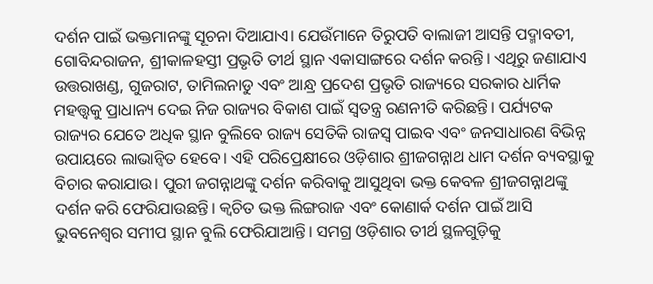ଦର୍ଶନ ପାଇଁ ଭକ୍ତମାନଙ୍କୁ ସୂଚନା ଦିଆଯାଏ। ଯେଉଁମାନେ ତିରୁପତି ବାଲାଜୀ ଆସନ୍ତି ପଦ୍ମାବତୀ, ଗୋବିନ୍ଦରାଜନ, ଶ୍ରୀକାଳହସ୍ତୀ ପ୍ରଭୃତି ତୀର୍ଥ ସ୍ଥାନ ଏକାସାଙ୍ଗରେ ଦର୍ଶନ କରନ୍ତି। ଏଥିରୁ ଜଣାଯାଏ ଉତ୍ତରାଖଣ୍ଡ, ଗୁଜରାଟ, ତାମିଲନାଡୁ ଏବଂ ଆନ୍ଧ୍ର ପ୍ରଦେଶ ପ୍ରଭୃତି ରାଜ୍ୟରେ ସରକାର ଧାର୍ମିକ ମହତ୍ତ୍ୱକୁ ପ୍ରାଧାନ୍ୟ ଦେଇ ନିଜ ରାଜ୍ୟର ବିକାଶ ପାଇଁ ସ୍ବତନ୍ତ୍ର ରଣନୀତି କରିଛନ୍ତି। ପର୍ଯ୍ୟଟକ ରାଜ୍ୟର ଯେତେ ଅଧିକ ସ୍ଥାନ ବୁଲିବେ ରାଜ୍ୟ ସେତିକି ରାଜସ୍ବ ପାଇବ ଏବଂ ଜନସାଧାରଣ ବିଭିନ୍ନ ଉପାୟରେ ଲାଭାନ୍ବିତ ହେବେ। ଏହି ପରିପ୍ରେକ୍ଷୀରେ ଓଡ଼ିଶାର ଶ୍ରୀଜଗନ୍ନାଥ ଧାମ ଦର୍ଶନ ବ୍ୟବସ୍ଥାକୁ ବିଚାର କରାଯାଉ। ପୁରୀ ଜଗନ୍ନାଥଙ୍କୁ ଦର୍ଶନ କରିବାକୁ ଆସୁଥିବା ଭକ୍ତ କେବଳ ଶ୍ରୀଜଗନ୍ନାଥଙ୍କୁ ଦର୍ଶନ କରି ଫେରିଯାଉଛନ୍ତି। କ୍ୱଚିତ ଭକ୍ତ ଲିଙ୍ଗରାଜ ଏବଂ କୋଣାର୍କ ଦର୍ଶନ ପାଇଁ ଆସି ଭୁବନେଶ୍ୱର ସମୀପ ସ୍ଥାନ ବୁଲି ଫେରିଯାଆନ୍ତି। ସମଗ୍ର ଓଡ଼ିଶାର ତୀର୍ଥ ସ୍ଥଳଗୁଡ଼ିକୁ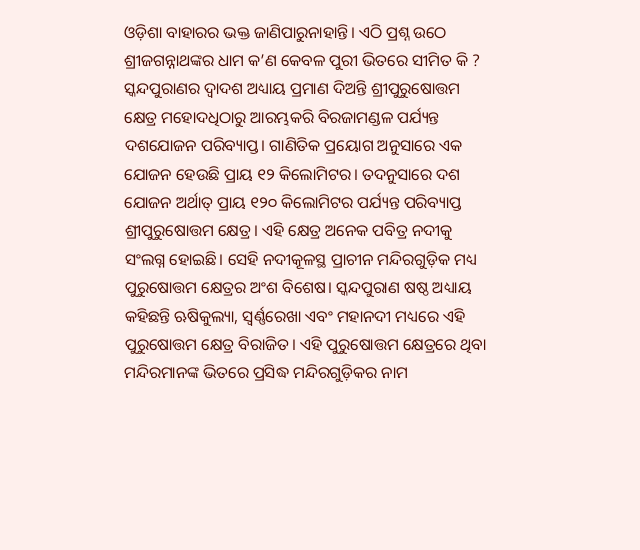ଓଡ଼ିଶା ବାହାରର ଭକ୍ତ ଜାଣିପାରୁନାହାନ୍ତି। ଏଠି ପ୍ରଶ୍ନ ଉଠେ ଶ୍ରୀଜଗନ୍ନାଥଙ୍କର ଧାମ କ’ଣ କେବଳ ପୁରୀ ଭିତରେ ସୀମିତ କି ?
ସ୍କନ୍ଦପୁରାଣର ଦ୍ୱାଦଶ ଅଧ୍ୟାୟ ପ୍ରମାଣ ଦିଅନ୍ତି ଶ୍ରୀପୁରୁଷୋତ୍ତମ କ୍ଷେତ୍ର ମହୋଦଧିଠାରୁ ଆରମ୍ଭକରି ବିରଜାମଣ୍ଡଳ ପର୍ଯ୍ୟନ୍ତ ଦଶଯୋଜନ ପରିବ୍ୟାପ୍ତ। ଗାଣିତିକ ପ୍ରୟୋଗ ଅନୁସାରେ ଏକ ଯୋଜନ ହେଉଛି ପ୍ରାୟ ୧୨ କିଲୋମିଟର। ତଦନୁସାରେ ଦଶ ଯୋଜନ ଅର୍ଥାତ୍‌ ପ୍ରାୟ ୧୨୦ କିଲୋମିଟର ପର୍ଯ୍ୟନ୍ତ ପରିବ୍ୟାପ୍ତ ଶ୍ରୀପୁରୁଷୋତ୍ତମ କ୍ଷେତ୍ର। ଏହି କ୍ଷେତ୍ର ଅନେକ ପବିତ୍ର ନଦୀକୁ ସଂଲଗ୍ନ ହୋଇଛି। ସେହି ନଦୀକୂଳସ୍ଥ ପ୍ରାଚୀନ ମନ୍ଦିରଗୁଡ଼ିକ ମଧ୍ୟ ପୁରୁଷୋତ୍ତମ କ୍ଷେତ୍ରର ଅଂଶ ବିଶେଷ। ସ୍କନ୍ଦପୁରାଣ ଷଷ୍ଠ ଅଧ୍ୟାୟ କହିଛନ୍ତି ଋଷିକୁଲ୍ୟା, ସ୍ବର୍ଣ୍ଣରେଖା ଏବଂ ମହାନଦୀ ମଧ୍ୟରେ ଏହି ପୁରୁଷୋତ୍ତମ କ୍ଷେତ୍ର ବିରାଜିତ। ଏହି ପୁରୁଷୋତ୍ତମ କ୍ଷେତ୍ରରେ ଥିବା ମନ୍ଦିରମାନଙ୍କ ଭିତରେ ପ୍ରସିଦ୍ଧ ମନ୍ଦିରଗୁଡ଼ିକର ନାମ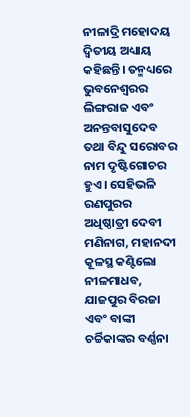ନୀଳାଦ୍ରି ମହୋଦୟ ଦ୍ୱିତୀୟ ଅଧ୍ୟାୟ କହିଛନ୍ତି। ତନ୍ମଧ୍ୟରେ ଭୁବନେଶ୍ୱରର ଲିଙ୍ଗରାଜ ଏବଂ ଅନନ୍ତବାସୁଦେବ ତଥା ବିନ୍ଦୁ ସରୋବର ନାମ ଦୃଷ୍ଟିଗୋଚର ହୁଏ। ସେହିଭଳି ରଣପୁରର ଅଧିଷ୍ଠାତ୍ରୀ ଦେବୀ ମଣିନାଗ, ମହାନଦୀ କୂଳସ୍ଥ କଣ୍ଟିଲୋ ନୀଳମାଧବ, ଯାଜପୁର ବିରଜା ଏବଂ ବାଙ୍କୀ ଚର୍ଚ୍ଚିକାଙ୍କର ବର୍ଣ୍ଣନା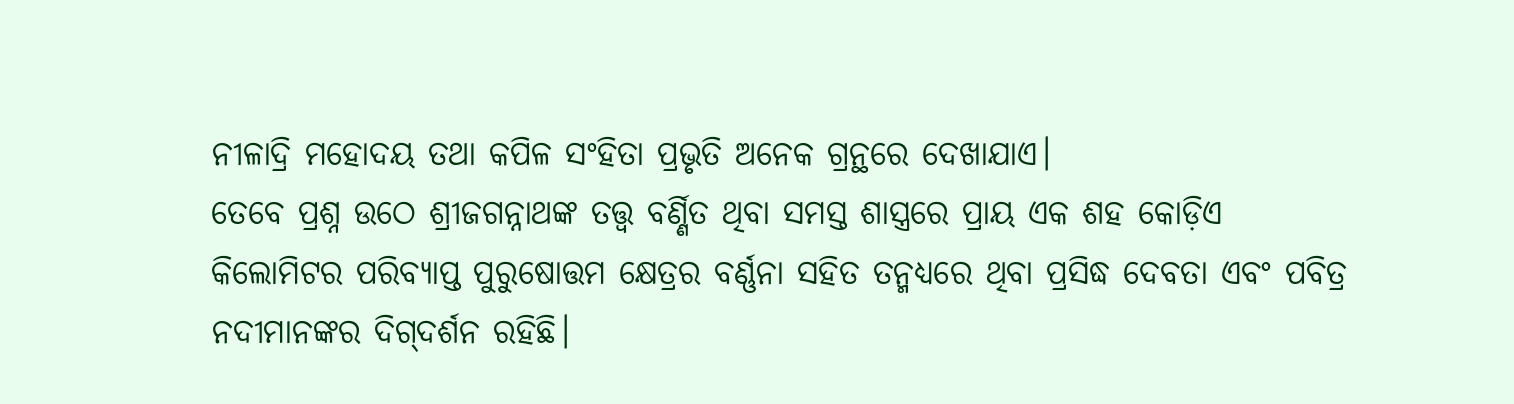ନୀଳାଦ୍ରି ମହୋଦୟ ତଥା କପିଳ ସଂହିତା ପ୍ରଭୃତି ଅନେକ ଗ୍ରନ୍ଥରେ ଦେଖାଯାଏ।
ତେବେ ପ୍ରଶ୍ନ ଉଠେ ଶ୍ରୀଜଗନ୍ନାଥଙ୍କ ତତ୍ତ୍ୱ ବର୍ଣ୍ଣିତ ଥିବା ସମସ୍ତ ଶାସ୍ତ୍ରରେ ପ୍ରାୟ ଏକ ଶହ କୋଡ଼ିଏ କିଲୋମିଟର ପରିବ୍ୟାପ୍ତ ପୁରୁଷୋତ୍ତମ କ୍ଷେତ୍ରର ବର୍ଣ୍ଣନା ସହିତ ତନ୍ମଧ୍ୟରେ ଥିବା ପ୍ରସିଦ୍ଧ ଦେବତା ଏବଂ ପବିତ୍ର ନଦୀମାନଙ୍କର ଦିଗ୍‌ଦର୍ଶନ ରହିଛି।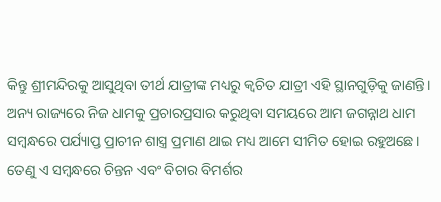କିନ୍ତୁ ଶ୍ରୀମନ୍ଦିରକୁ ଆସୁଥିବା ତୀର୍ଥ ଯାତ୍ରୀଙ୍କ ମଧ୍ୟରୁ କ୍ୱଚିତ ଯାତ୍ରୀ ଏହି ସ୍ଥାନଗୁଡ଼ିକୁ ଜାଣନ୍ତି। ଅନ୍ୟ ରାଜ୍ୟରେ ନିଜ ଧାମକୁ ପ୍ରଚାରପ୍ରସାର କରୁଥିବା ସମୟରେ ଆମ ଜଗନ୍ନାଥ ଧାମ ସମ୍ବନ୍ଧରେ ପର୍ଯ୍ୟାପ୍ତ ପ୍ରାଚୀନ ଶାସ୍ତ୍ର ପ୍ରମାଣ ଥାଇ ମଧ୍ୟ ଆମେ ସୀମିତ ହୋଇ ରହୁଅଛେ। ତେଣୁ ଏ ସମ୍ବନ୍ଧରେ ଚିନ୍ତନ ଏବଂ ବିଚାର ବିମର୍ଶର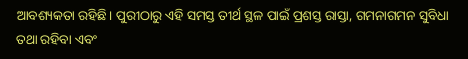ଆବଶ୍ୟକତା ରହିଛି। ପୁରୀଠାରୁ ଏହି ସମସ୍ତ ତୀର୍ଥ ସ୍ଥଳ ପାଇଁ ପ୍ରଶସ୍ତ ରାସ୍ତା, ଗମନାଗମନ ସୁବିଧା ତଥା ରହିବା ଏବଂ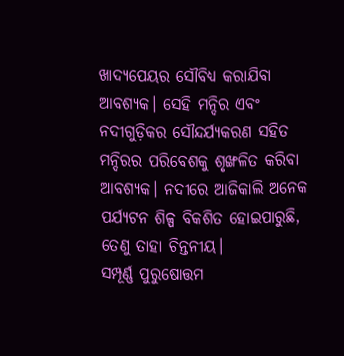ଖାଦ୍ୟପେୟର ସୌବିଧ୍ୟ କରାଯିବା ଆବଶ୍ୟକ। ସେହି ମନ୍ଦିର ଏବଂ ନଦୀଗୁଡ଼ିକର ସୌନ୍ଦର୍ଯ୍ୟକରଣ ସହିତ ମନ୍ଦିରର ପରିବେଶକୁ ଶୃଙ୍ଖଳିତ କରିବା ଆବଶ୍ୟକ। ନଦୀରେ ଆଜିକାଲି ଅନେକ ପର୍ଯ୍ୟଟନ ଶିଳ୍ପ ବିକଶିତ ହୋଇପାରୁଛି, ତେଣୁ ତାହା ଚିନ୍ତନୀୟ।
ସମ୍ପୂର୍ଣ୍ଣ ପୁରୁଷୋତ୍ତମ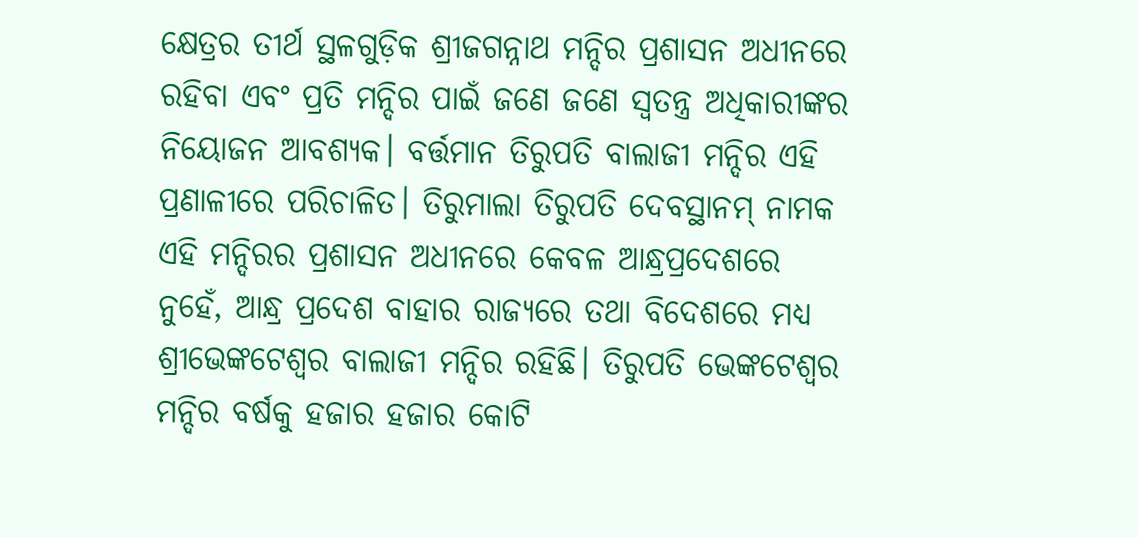କ୍ଷେତ୍ରର ତୀର୍ଥ ସ୍ଥଳଗୁଡ଼ିକ ଶ୍ରୀଜଗନ୍ନାଥ ମନ୍ଦିର ପ୍ରଶାସନ ଅଧୀନରେ ରହିବା ଏବଂ ପ୍ରତି ମନ୍ଦିର ପାଇଁ ଜଣେ ଜଣେ ସ୍ବତନ୍ତ୍ର ଅଧିକାରୀଙ୍କର ନିୟୋଜନ ଆବଶ୍ୟକ। ବର୍ତ୍ତମାନ ତିରୁପତି ବାଲାଜୀ ମନ୍ଦିର ଏହି ପ୍ରଣାଳୀରେ ପରିଚାଳିତ। ତିରୁମାଲା ତିରୁପତି ଦେବସ୍ଥାନମ୍‌ ନାମକ ଏହି ମନ୍ଦିରର ପ୍ରଶାସନ ଅଧୀନରେ କେବଳ ଆନ୍ଧ୍ରପ୍ରଦେଶରେ ନୁହେଁ, ଆନ୍ଧ୍ର ପ୍ରଦେଶ ବାହାର ରାଜ୍ୟରେ ତଥା ବିଦେଶରେ ମଧ୍ୟ ଶ୍ରୀଭେଙ୍କଟେଶ୍ୱର ବାଲାଜୀ ମନ୍ଦିର ରହିଛି। ତିରୁପତି ଭେଙ୍କଟେଶ୍ୱର ମନ୍ଦିର ବର୍ଷକୁ ହଜାର ହଜାର କୋଟି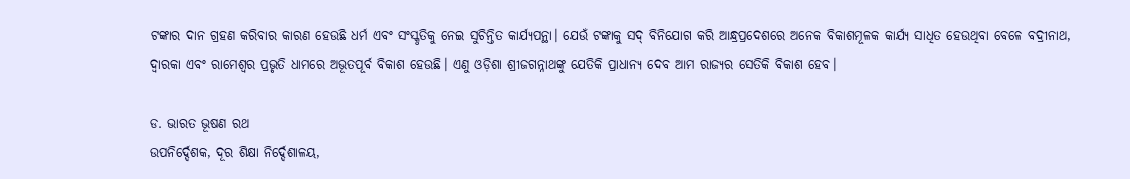ଟଙ୍କାର ଦାନ ଗ୍ରହଣ କରିବାର କାରଣ ହେଉଛି ଧର୍ମ ଏବଂ ସଂସ୍କୃତିକୁ ନେଇ ସୁଚିନ୍ତିତ କାର୍ଯ୍ୟପନ୍ଥା। ଯେଉଁ ଟଙ୍କାକୁ ସଦ୍‌ ବିନିଯୋଗ କରି ଆନ୍ଧ୍ରପ୍ରଦେଶରେ ଅନେକ ବିକାଶମୂଳକ କାର୍ଯ୍ୟ ସାଧିତ ହେଉଥିବା ବେଳେ ବଦ୍ରୀନାଥ, ଦ୍ୱାରକା ଏବଂ ରାମେଶ୍ୱର ପ୍ରଭୃତି ଧାମରେ ଅଭୂତପୂର୍ବ ବିକାଶ ହେଉଛି। ଏଣୁ ଓଡ଼ିଶା ଶ୍ରୀଜଗନ୍ନାଥଙ୍କୁ ଯେତିକି ପ୍ରାଧାନ୍ୟ ଦେବ ଆମ ରାଜ୍ୟର ସେତିକି ବିକାଶ ହେବ।

ଡ. ଭାରତ ଭୂଷଣ ରଥ
ଉପନିର୍ଦ୍ଦେଶକ, ଦୂର ଶିକ୍ଷା ନିର୍ଦ୍ଦେଶାଳୟ,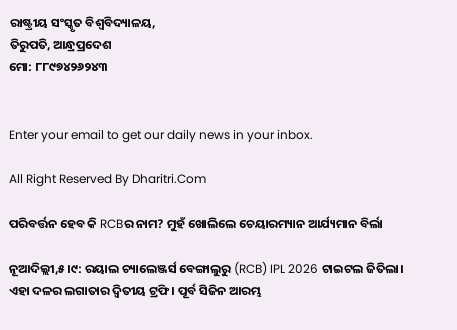ରାଷ୍ଟ୍ରୀୟ ସଂସ୍କୃତ ବିଶ୍ୱବିଦ୍ୟାଳୟ,
ତିରୁପତି, ଆନ୍ଧ୍ରପ୍ରଦେଶ
ମୋ: ୮୮୯୭୪୨୬୨୪୩


Enter your email to get our daily news in your inbox.

All Right Reserved By Dharitri.Com

ପରିବର୍ତ୍ତନ ହେବ କି RCBର ନାମ? ମୁହଁ ଖୋଲିଲେ ଚେୟାରମ୍ୟାନ ଆର୍ଯ୍ୟମାନ ବିର୍ଲା

ନୂଆଦିଲ୍ଲୀ,୫।୯: ରୟାଲ ଚ୍ୟାଲେଞ୍ଜର୍ସ ବେଙ୍ଗାଲୁରୁ (RCB) IPL 2026 ଟାଇଟଲ ଜିତିଲା। ଏହା ଦଳର ଲଗାତାର ଦ୍ୱିତୀୟ ଟ୍ରଫି। ପୂର୍ବ ସିଜିନ ଆରମ୍ଭ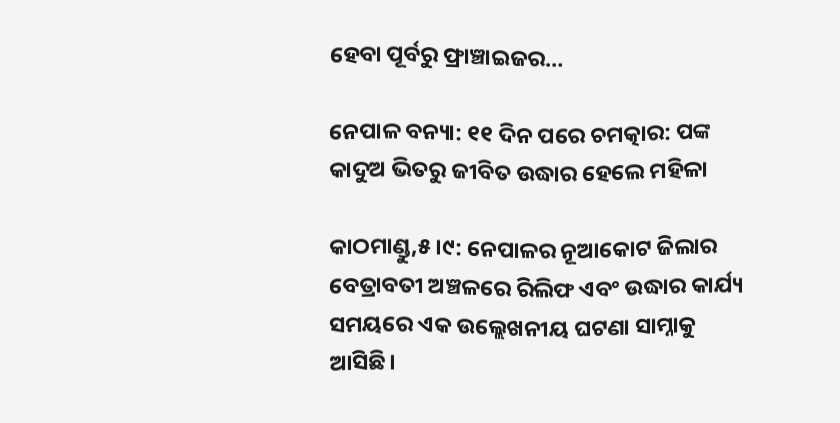ହେବା ପୂର୍ବରୁ ଫ୍ରାଞ୍ଚାଇଜର…

ନେପାଳ ବନ୍ୟା: ୧୧ ଦିନ ପରେ ଚମତ୍କାର: ପଙ୍କ କାଦୁଅ ଭିତରୁ ଜୀବିତ ଉଦ୍ଧାର ହେଲେ ମହିଳା

କାଠମାଣ୍ଡୁ,୫।୯: ନେପାଳର ନୂଆକୋଟ ଜିଲାର ବେତ୍ରାବତୀ ଅଞ୍ଚଳରେ ରିଲିଫ ଏବଂ ଉଦ୍ଧାର କାର୍ଯ୍ୟ ସମୟରେ ଏକ ଉଲ୍ଲେଖନୀୟ ଘଟଣା ସାମ୍ନାକୁ ଆସିଛି।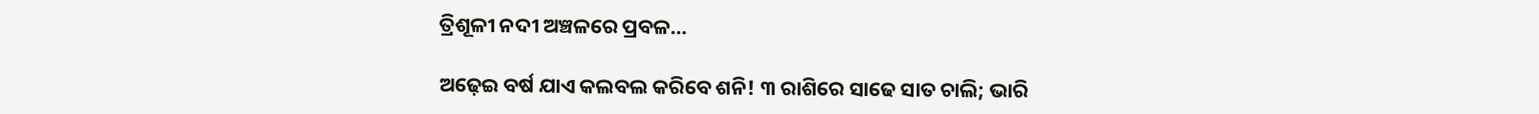ତ୍ରିଶୂଳୀ ନଦୀ ଅଞ୍ଚଳରେ ପ୍ରବଳ…

ଅଢ଼େଇ ବର୍ଷ ଯାଏ କଲବଲ କରିବେ ଶନି! ୩ ରାଶିରେ ସାଢେ ସାତ ଚାଲି; ଭାରି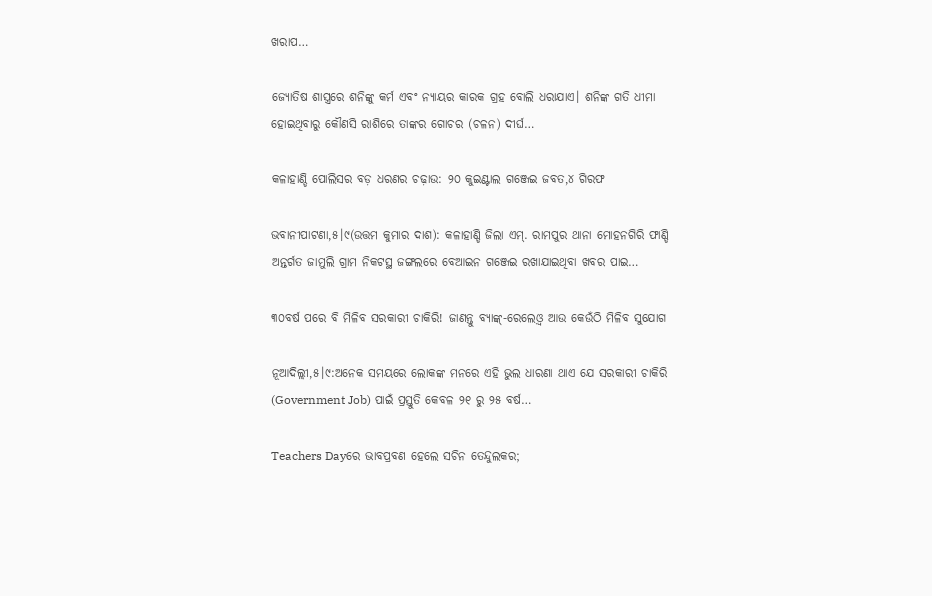ଖରାପ…

ଜ୍ୟୋତିଷ ଶାସ୍ତ୍ରରେ ଶନିଙ୍କୁ କର୍ମ ଏବଂ ନ୍ୟାୟର କାରକ ଗ୍ରହ ବୋଲି ଧରାଯାଏ। ଶନିଙ୍କ ଗତି ଧୀମା ହୋଇଥିବାରୁ କୌଣସି ରାଶିରେ ତାଙ୍କର ଗୋଚର (ଚଳନ) ଦୀର୍ଘ…

କଳାହାଣ୍ଡି ପୋଲିସର ବଡ଼ ଧରଣର ଚଢ଼ାଉ: ୨୦ କୁଇଣ୍ଟାଲ ଗଞ୍ଜେଇ ଜବତ,୪ ଗିରଫ

ଭବାନୀପାଟଣା,୫।୯(ଉତ୍ତମ କୁମାର ଦାଶ): କଳାହାଣ୍ଡି ଜିଲା ଏମ୍. ରାମପୁର ଥାନା ମୋହନଗିରି ଫାଣ୍ଡି ଅନ୍ତର୍ଗତ ଜାମୁଲି ଗ୍ରାମ ନିକଟସ୍ଥ ଜଙ୍ଗଲରେ ବେଆଇନ ଗଞ୍ଜେଇ ରଖାଯାଇଥିବା ଖବର ପାଇ…

୩୦ବର୍ଷ ପରେ ବି ମିଳିବ ସରକାରୀ ଚାକିରି! ଜାଣନ୍ତୁ ବ୍ୟାଙ୍କ୍‌-ରେଲେଓ଼୍ବ ଆଉ କେଉଁଠି ମିଳିବ ସୁଯୋଗ

ନୂଆଦିଲ୍ଲୀ,୫।୯:ଅନେକ ସମୟରେ ଲୋକଙ୍କ ମନରେ ଏହି ଭୁଲ ଧାରଣା ଥାଏ ଯେ ସରକାରୀ ଚାକିରି (Government Job) ପାଇଁ ପ୍ରସ୍ତୁତି କେବଳ ୨୧ ରୁ ୨୫ ବର୍ଷ…

Teachers Dayରେ ଭାବପ୍ରବଣ ହେଲେ ସଚିନ ତେନ୍ଦୁଲକର;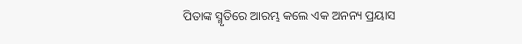ପିତାଙ୍କ ସ୍ମୃତିରେ ଆରମ୍ଭ କଲେ ଏକ ଅନନ୍ୟ ପ୍ରୟାସ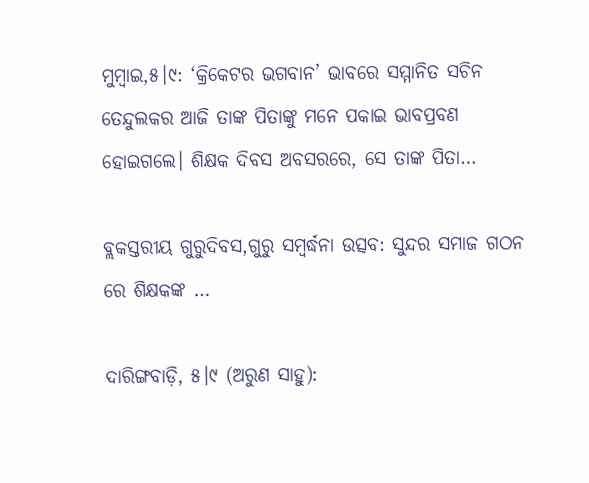ମୁମ୍ବାଇ,୫।୯: ‘କ୍ରିକେଟର ଭଗବାନ’ ଭାବରେ ସମ୍ମାନିତ ସଚିନ ତେନ୍ଦୁଲକର ଆଜି ତାଙ୍କ ପିତାଙ୍କୁ ମନେ ପକାଇ ଭାବପ୍ରବଣ ହୋଇଗଲେ। ଶିକ୍ଷକ ଦିବସ ଅବସରରେ, ସେ ତାଙ୍କ ପିତା…

ବ୍ଲକସ୍ତରୀୟ ଗୁରୁଦିବସ,ଗୁରୁ ସମ୍ବର୍ଦ୍ଧନା ଉତ୍ସବ: ସୁନ୍ଦର ସମାଜ ଗଠନ ରେ ଶିକ୍ଷକଙ୍କ …

ଦାରିଙ୍ଗବାଡ଼ି, ୫।୯ (ଅରୁଣ ସାହୁ):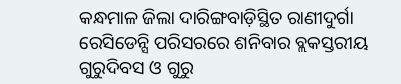କନ୍ଧମାଳ ଜିଲା ଦାରିଙ୍ଗବାଡ଼ିସ୍ଥିତ ରାଣୀଦୁର୍ଗା ରେସିଡେନ୍ସି ପରିସରରେ ଶନିବାର ବ୍ଲକସ୍ତରୀୟ ଗୁରୁଦିବସ ଓ ଗୁରୁ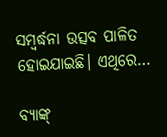ସମ୍ବର୍ଦ୍ଧନା ଉତ୍ସବ ପାଳିତ ହୋଇଯାଇଛି। ଏଥିରେ…

ବ୍ୟାଙ୍କ୍‌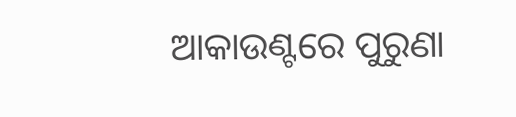ଆକାଉଣ୍ଟରେ ପୁରୁଣା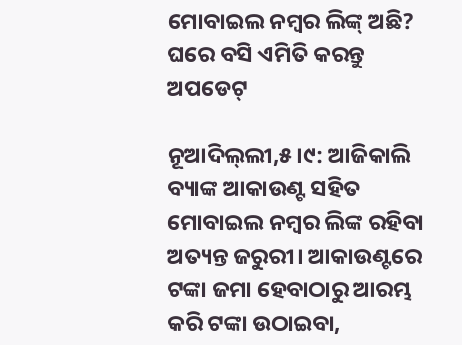ମୋବାଇଲ ନମ୍ୱର ଲିଙ୍କ୍‌ ଅଛି? ଘରେ ବସି ଏମିତି କରନ୍ତୁ ଅପଡେଟ୍‌

ନୂଆଦିଲ୍‌ଲୀ,୫।୯: ଆଜିକାଲି ବ୍ୟାଙ୍କ ଆକାଉଣ୍ଟ ସହିତ ମୋବାଇଲ ନମ୍ୱର ଲିଙ୍କ ରହିବା ଅତ୍ୟନ୍ତ ଜରୁରୀ। ଆକାଉଣ୍ଟରେ ଟଙ୍କା ଜମା ହେବାଠାରୁ ଆରମ୍ଭ କରି ଟଙ୍କା ଉଠାଇବା,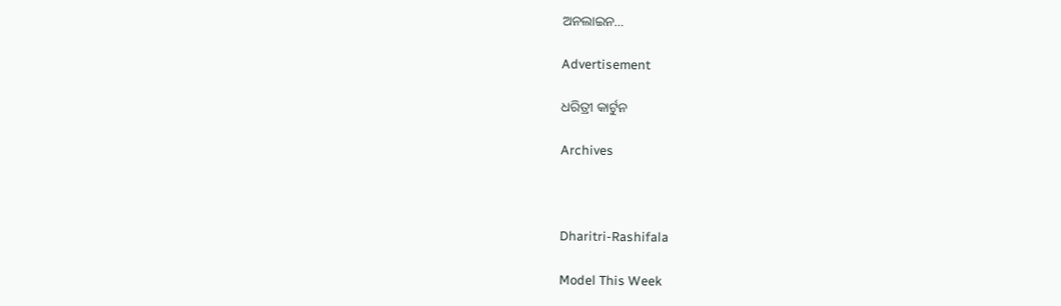ଅନଲାଇନ…

Advertisement

ଧରିତ୍ରୀ କାର୍ଟୁନ

Archives



Dharitri-Rashifala

Model This Week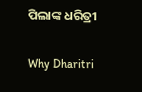ପିଲାଙ୍କ ଧରିତ୍ରୀ

Why Dharitri